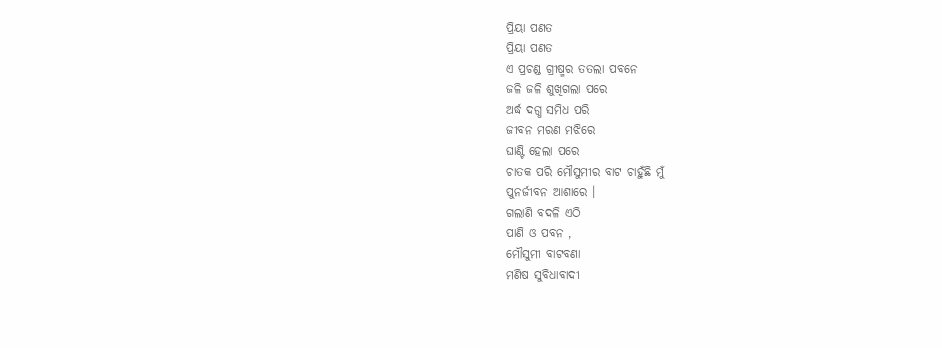ପ୍ରିୟା ପଣତ
ପ୍ରିୟା ପଣତ
ଏ ପ୍ରଚଣ୍ଡ ଗ୍ରୀଷ୍ମର ତତଲା ପବନେ
ଜଳି ଜଳି ଶୁଖିଗଲା ପରେ
ଅର୍ଦ୍ଧ ଦଗ୍ଧ ସମିଧ ପରି
ଜୀବନ ମରଣ ମଝିରେ
ଘାଣ୍ଟି ହେଲା ପରେ
ଚାତକ ପରି ମୌସୁମୀର ବାଟ ଚାହୁଁଛି ମୁଁ
ପୁନର୍ଜୀବନ ଆଶାରେ ।
ଗଲାଣି ବଦଳି ଏଠି
ପାଣି ଓ ପବନ ,
ମୌସୁମୀ ବାଟବଣା
ମଣିଷ ସୁବିଧାବାଦୀ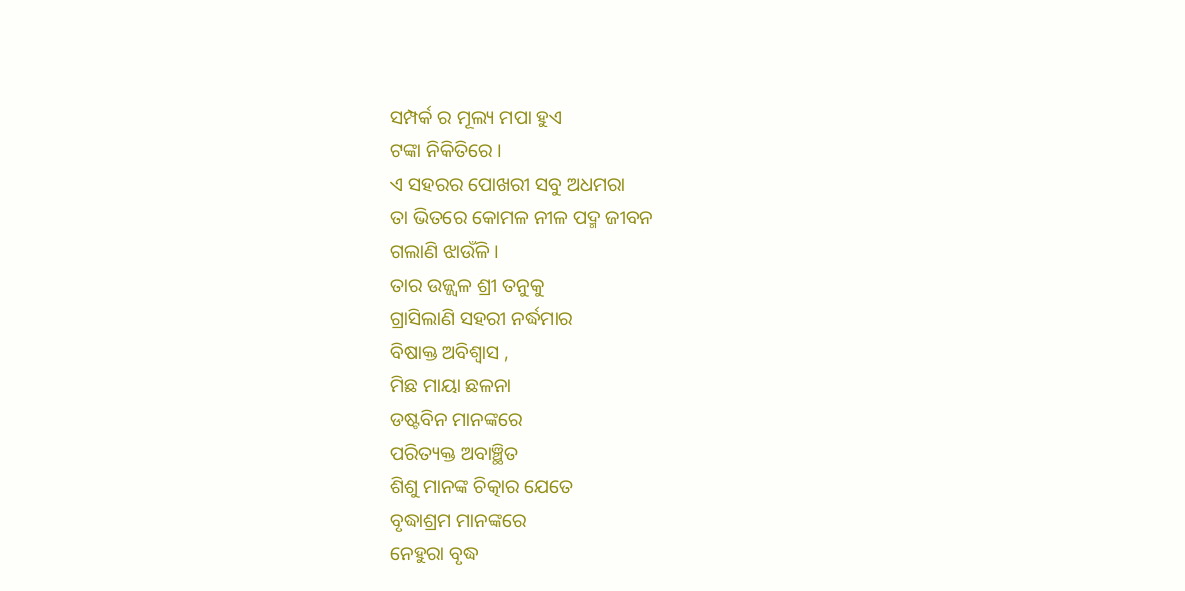ସମ୍ପର୍କ ର ମୂଲ୍ୟ ମପା ହୁଏ
ଟଙ୍କା ନିକିତିରେ ।
ଏ ସହରର ପୋଖରୀ ସବୁ ଅଧମରା
ତା ଭିତରେ କୋମଳ ନୀଳ ପଦ୍ମ ଜୀବନ
ଗଲାଣି ଝାଉଁଳି ।
ତାର ଉଜ୍ଜ୍ବଳ ଶ୍ରୀ ତନୁକୁ
ଗ୍ରାସିଲାଣି ସହରୀ ନର୍ଦ୍ଧମାର
ବିଷାକ୍ତ ଅବିଶ୍ବାସ ,
ମିଛ ମାୟା ଛଳନା
ଡଷ୍ଟବିନ ମାନଙ୍କରେ
ପରିତ୍ୟକ୍ତ ଅବାଞ୍ଛିତ
ଶିଶୁ ମାନଙ୍କ ଚିତ୍କାର ଯେତେ
ବୃଦ୍ଧାଶ୍ରମ ମାନଙ୍କରେ
ନେହୁରା ବୃଦ୍ଧ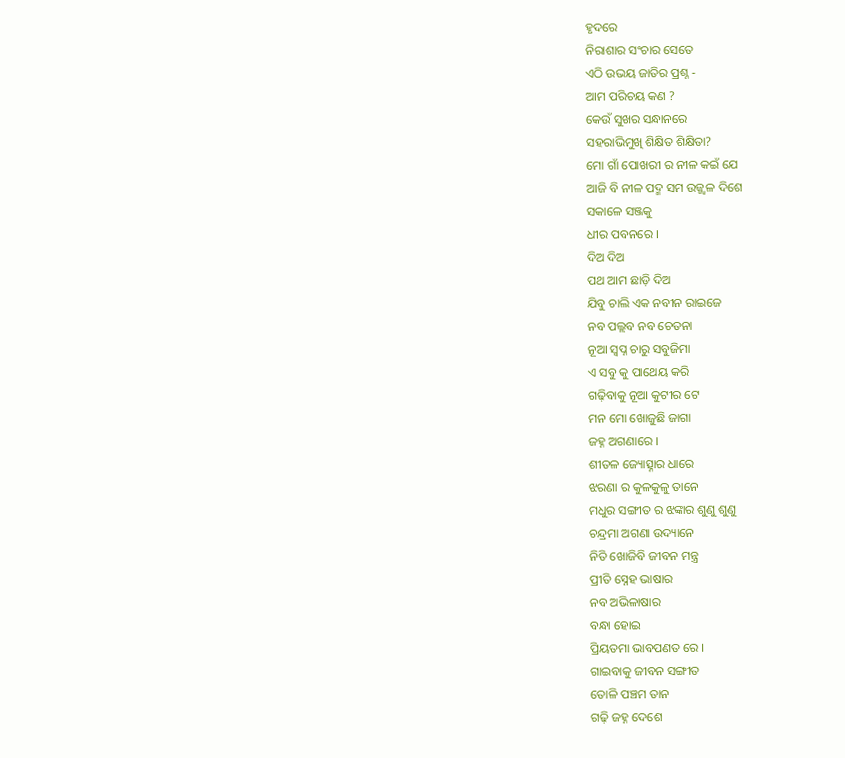ହୃଦରେ
ନିରାଶାର ସଂଚାର ସେତେ
ଏଠି ଉଭୟ ଜାତିର ପ୍ରଶ୍ନ -
ଆମ ପରିଚୟ କଣ ?
କେଉଁ ସୁଖର ସନ୍ଧାନରେ
ସହରାଭିମୁଖି ଶିକ୍ଷିତ ଶିକ୍ଷିତା?
ମୋ ଗାଁ ପୋଖରୀ ର ନୀଳ କଇଁ ଯେ
ଆଜି ବି ନୀଳ ପଦ୍ମ ସମ ଉଜ୍ଜ୍ବଳ ଦିଶେ
ସକାଳେ ସଞ୍ଜକୁ
ଧୀର ପବନରେ ।
ଦିଅ ଦିଅ
ପଥ ଆମ ଛାଡ଼ି ଦିଅ
ଯିବୁ ଚାଲି ଏକ ନବୀନ ରାଇଜେ
ନବ ପଲ୍ଲବ ନବ ଚେତନା
ନୂଆ ସ୍ବପ୍ନ ଚାରୁ ସବୁଜିମା
ଏ ସବୁ କୁ ପାଥେୟ କରି
ଗଢ଼ିବାକୁ ନୂଆ କୁଟୀର ଟେ
ମନ ମୋ ଖୋଜୁଛି ଜାଗା
ଜହ୍ନ ଅଗଣାରେ ।
ଶୀତଳ ଜ୍ୟୋତ୍ସ୍ନାର ଧାରେ
ଝରଣା ର କୁଳକୁଳୁ ତାନେ
ମଧୁର ସଙ୍ଗୀତ ର ଝଙ୍କାର ଶୁଣୁ ଶୁଣୁ
ଚନ୍ଦ୍ରମା ଅଗଣା ଉଦ୍ୟାନେ
ନିତି ଖୋଜିବି ଜୀବନ ମନ୍ତ୍ର
ପ୍ରୀତି ସ୍ନେହ ଭାଷାର
ନବ ଅଭିଳାଷାର
ବନ୍ଧା ହୋଇ
ପ୍ରିୟତମା ଭାବପଣତ ରେ ।
ଗାଇବାକୁ ଜୀବନ ସଙ୍ଗୀତ
ତୋଳି ପଞ୍ଚମ ତାନ
ଗଢ଼ି ଜହ୍ନ ଦେଶେ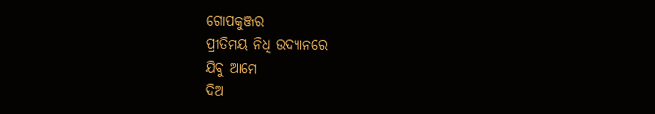ଗୋପକୁଞ୍ଜର
ପ୍ରୀତିମୟ ନିଧି ଉଦ୍ୟାନରେ
ଯିବୁ ଆମେ
ଦିଅ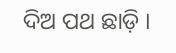ଦିଅ ପଥ ଛାଡ଼ି ।